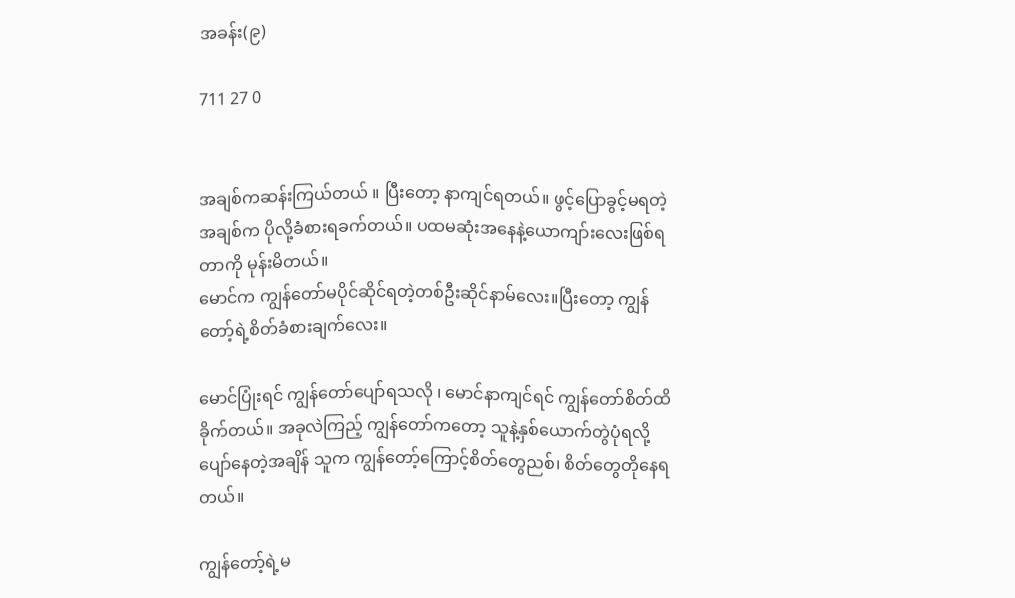အခန်း(၉)

711 27 0


အချစ်ကဆန်းကြယ်တယ် ။ ပြီးတော့ နာကျင်ရတယ်။ ဖွင့်ပြောခွင့်မရတဲ့အချစ်က ပိုလို့ခံစားရခက်တယ်။ ပထမဆုံးအနေနဲ့ယောကျာ်းလေးဖြစ်ရတာကို မုန်းမိတယ်။
မောင်က ကျွန်တော်မပိုင်ဆိုင်ရတဲ့တစ်ဦးဆိုင်နာမ်လေး။ပြီးတော့ ကျွန်တော့်ရဲ့စိတ်ခံစားချက်လေး။

မောင်ပြုံးရင် ကျွန်တော်ပျော်ရသလို ၊ မောင်နာကျင်ရင် ကျွန်တော်စိတ်ထိခိုက်တယ်။ အခုလဲကြည့် ကျွန်တော်ကတော့ သူနဲ့နှစ်ယောက်တွဲပုံရလို့ ပျော်နေတဲ့အချိန် သူက ကျွန်တော့်ကြောင့်စိတ်တွေညစ်၊ စိတ်တွေတိုနေရတယ်။

ကျွန်တော့်ရဲ့မ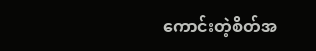ကောင်းတဲ့စိတ်အ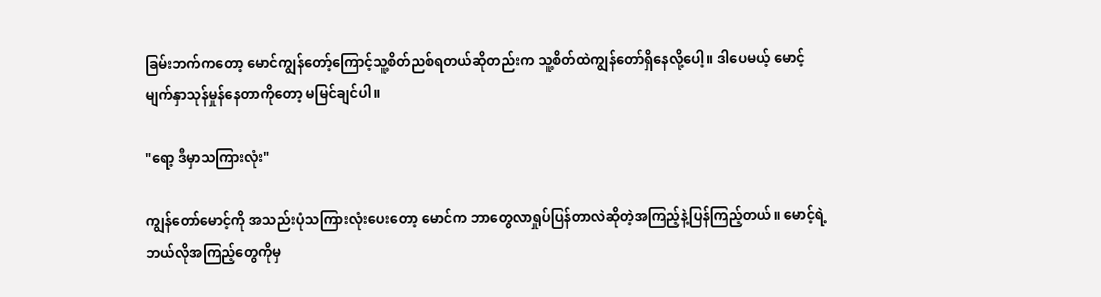ခြမ်းဘက်ကတော့ မောင်ကျွန်တော့်ကြောင့်သူ့စိတ်ညစ်ရတယ်ဆိုတည်းက သူ့စိတ်ထဲကျွန်တော်ရှိနေလို့ပေါ့။ ဒါပေမယ့် မောင့်မျက်နှာသုန်မှုန်နေတာကိုတော့ မမြင်ချင်ပါ။

"ရော့ ဒီမှာသကြားလုံး"

ကျွန်တော်မောင့်ကို အသည်းပုံသကြားလုံးပေးတော့ မောင်က ဘာတွေလာရှုပ်ပြန်တာလဲဆိုတဲ့အကြည့်နဲ့ပြန်ကြည့်တယ်။ မောင့်ရဲ့ဘယ်လိုအကြည့်တွေကိုမှ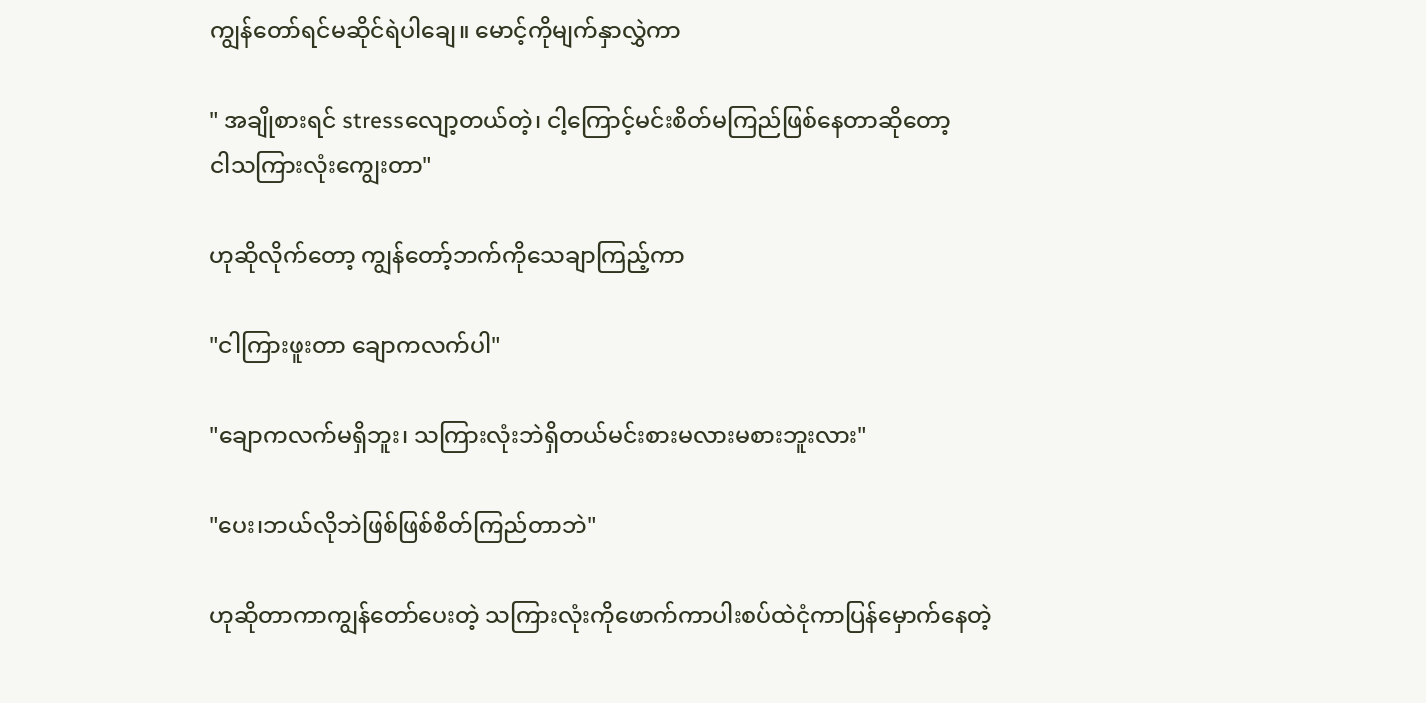ကျွန်တော်ရင်မဆိုင်ရဲပါချေ။ မောင့်ကိုမျက်နှာလွှဲကာ

" အချိုစားရင် stressလျော့တယ်တဲ့၊ ငါ့ကြောင့်မင်းစိတ်မကြည်ဖြစ်နေတာဆိုတော့
ငါသကြားလုံးကျွေးတာ"

ဟုဆို‌လိုက်တော့ ကျွန်တော့်ဘက်ကိုသေချာကြည့်ကာ

"ငါကြားဖူးတာ ချောကလက်ပါ"

"ချောကလက်မရှိဘူး၊ သကြားလုံးဘဲရှိတယ်မင်းစားမလားမစားဘူးလား"

"ပေး၊ဘယ်လိုဘဲဖြစ်ဖြစ်စိတ်ကြည်တာဘဲ‌"

ဟုဆိုတာကာကျွန်တော်ပေးတဲ့ သကြားလုံးကိုဖောက်ကာပါးစပ်ထဲငုံကာပြန်မှောက်နေတဲ့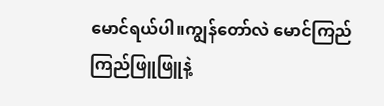မောင်ရယ်ပါ။ကျွန်တော်လဲ မောင်ကြည်ကြည်ဖြူဖြူနဲ့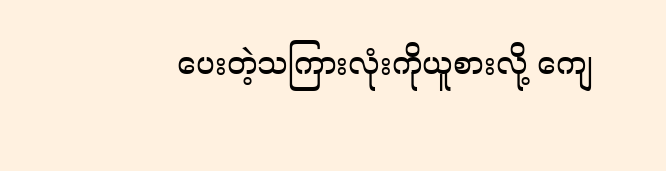ပေးတဲ့သကြားလုံးကိုယူစားလို့ ကျေ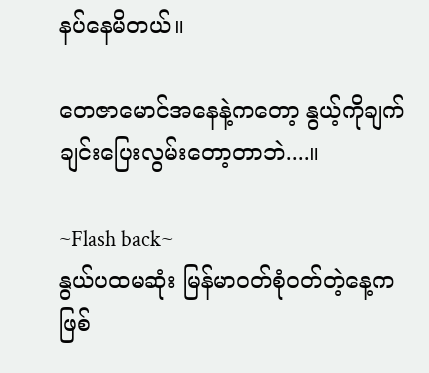နပ်နေမိတယ်။

တေဇာမောင်အနေနဲ့ကတော့ နွယ့်ကိုချက်ချင်းပြေးလွမ်းတော့တာဘဲ....။

~Flash back~
နွယ်ပထမဆုံး မြန်မာဝတ်စုံဝတ်တဲ့နေ့ကဖြစ်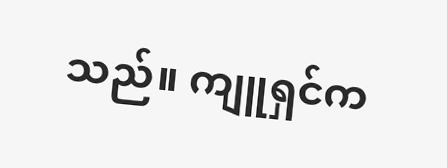သည်။ ကျူရှင်က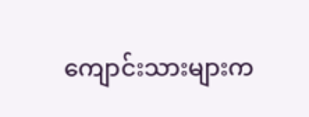ကျောင်းသားများက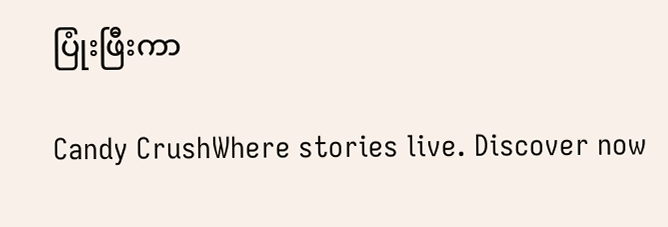ပြုံးဖြီးကာ

Candy CrushWhere stories live. Discover now